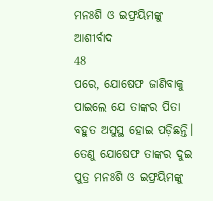ମନଃଶି ଓ ଇଫ୍ରୟିମଙ୍କୁ ଆଶୀର୍ବାଦ
48
ପରେ, ଯୋଷେଫ ଜାଣିବାକୁ ପାଇଲେ ଯେ ତାଙ୍କର ପିତା ବହୁତ ଅସୁସ୍ଥ ହୋଇ ପଡ଼ିଛନ୍ତି। ତେଣୁ ଯୋଷେଫ ତାଙ୍କର ଦୁଇ ପୁତ୍ର ମନଃଶି ଓ ଇଫ୍ରୟିମଙ୍କୁ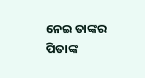ନେଇ ତାଙ୍କର ପିତାଙ୍କ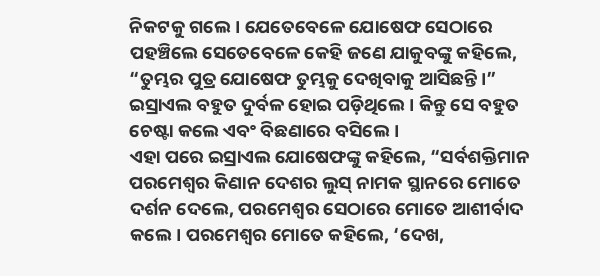ନିକଟକୁ ଗଲେ। ଯେତେବେଳେ ଯୋଷେଫ ସେଠାରେ ପହଞ୍ଚିଲେ ସେତେବେଳେ କେହି ଜଣେ ଯାକୁବଙ୍କୁ କହିଲେ, “ତୁମ୍ଭର ପୁତ୍ର ଯୋଷେଫ ତୁମ୍ଭକୁ ଦେଖିବାକୁ ଆସିଛନ୍ତି।” ଇସ୍ରାଏଲ ବହୁତ ଦୁର୍ବଳ ହୋଇ ପଡ଼ିଥିଲେ। କିନ୍ତୁ ସେ ବହୁତ ଚେଷ୍ଟା କଲେ ଏବଂ ବିଛଣାରେ ବସିଲେ।
ଏହା ପରେ ଇସ୍ରାଏଲ ଯୋଷେଫଙ୍କୁ କହିଲେ, “ସର୍ବଶକ୍ତିମାନ ପରମେଶ୍ୱର କିଣାନ ଦେଶର ଲୁସ୍ ନାମକ ସ୍ଥାନରେ ମୋତେ ଦର୍ଶନ ଦେଲେ, ପରମେଶ୍ୱର ସେଠାରେ ମୋତେ ଆଶୀର୍ବାଦ କଲେ। ପରମେଶ୍ୱର ମୋତେ କହିଲେ, ‘ଦେଖ,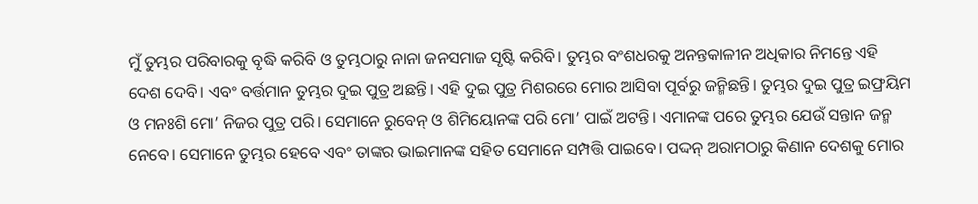ମୁଁ ତୁମ୍ଭର ପରିବାରକୁ ବୃଦ୍ଧି କରିବି ଓ ତୁମ୍ଭଠାରୁ ନାନା ଜନସମାଜ ସୃଷ୍ଟି କରିବି। ତୁମ୍ଭର ବଂଶଧରକୁ ଅନନ୍ତକାଳୀନ ଅଧିକାର ନିମନ୍ତେ ଏହି ଦେଶ ଦେବି। ଏବଂ ବର୍ତ୍ତମାନ ତୁମ୍ଭର ଦୁଇ ପୁତ୍ର ଅଛନ୍ତି। ଏହି ଦୁଇ ପୁତ୍ର ମିଶରରେ ମୋର ଆସିବା ପୂର୍ବରୁ ଜନ୍ମିଛନ୍ତି। ତୁମ୍ଭର ଦୁଇ ପୁତ୍ର ଇଫ୍ରୟିମ ଓ ମନଃଶି ମୋ’ ନିଜର ପୁତ୍ର ପରି। ସେମାନେ ରୁବେନ୍ ଓ ଶିମିୟୋନଙ୍କ ପରି ମୋ’ ପାଇଁ ଅଟନ୍ତି। ଏମାନଙ୍କ ପରେ ତୁମ୍ଭର ଯେଉଁ ସନ୍ତାନ ଜନ୍ମ ନେବେ। ସେମାନେ ତୁମ୍ଭର ହେବେ ଏବଂ ତାଙ୍କର ଭାଇମାନଙ୍କ ସହିତ ସେମାନେ ସମ୍ପତ୍ତି ପାଇବେ। ପଦ୍ଦନ୍ ଅରାମଠାରୁ କିଣାନ ଦେଶକୁ ମୋର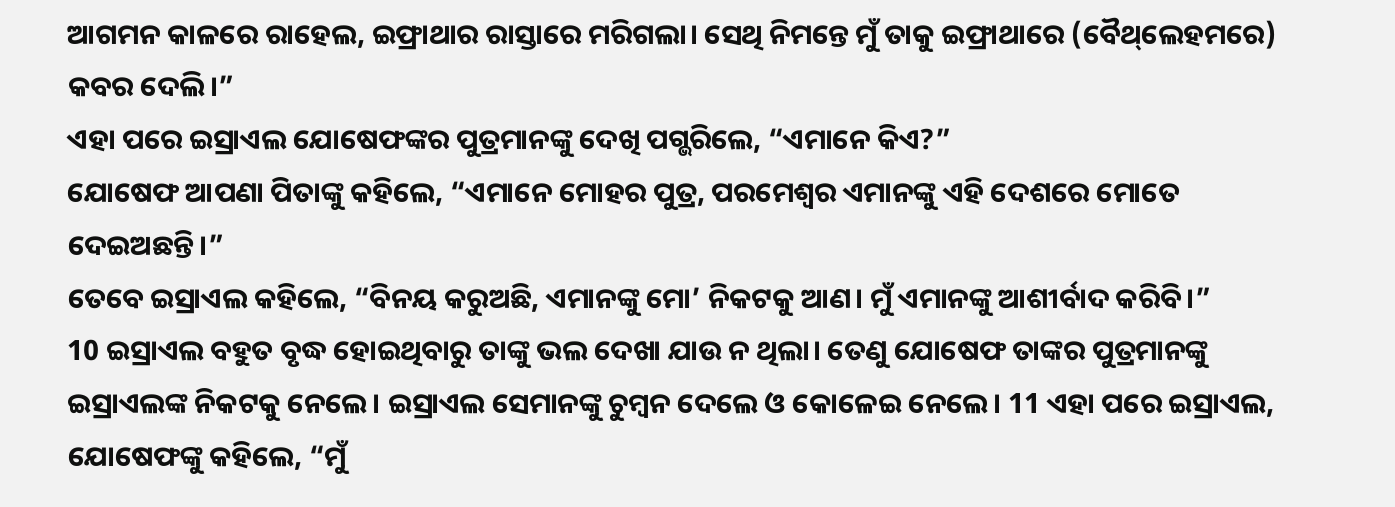ଆଗମନ କାଳରେ ରାହେଲ, ଇଫ୍ରାଥାର ରାସ୍ତାରେ ମରିଗଲା। ସେଥି ନିମନ୍ତେ ମୁଁ ତାକୁ ଇଫ୍ରାଥାରେ (ବୈ‌ଥ୍‌ଲେହମରେ) କବର ଦେଲି।”
ଏହା ପରେ ଇସ୍ରାଏଲ ଯୋଷେଫଙ୍କର ପୁତ୍ରମାନଙ୍କୁ ଦେଖି ପଗ୍ଭରିଲେ, “ଏମାନେ କିଏ?”
ଯୋଷେଫ ଆପଣା ପିତାଙ୍କୁ କହିଲେ, “ଏମାନେ ମୋହର ପୁତ୍ର, ପରମେଶ୍ୱର ଏମାନଙ୍କୁ ଏହି ଦେଶରେ ମୋତେ ଦେଇଅଛନ୍ତି।”
ତେବେ ଇସ୍ରାଏଲ କହିଲେ, “ବିନୟ କରୁଅଛି, ଏମାନଙ୍କୁ ମୋ’ ନିକଟକୁ ଆଣ। ମୁଁ ଏମାନଙ୍କୁ ଆଶୀର୍ବାଦ କରିବି।”
10 ଇସ୍ରାଏଲ ବହୁତ ବୃଦ୍ଧ ହୋଇଥିବାରୁ ତାଙ୍କୁ ଭଲ ଦେଖା ଯାଉ ନ ଥିଲା। ତେଣୁ ଯୋଷେଫ ତାଙ୍କର ପୁତ୍ରମାନଙ୍କୁ ଇସ୍ରାଏଲଙ୍କ ନିକଟକୁ ନେଲେ। ଇସ୍ରାଏଲ ସେମାନଙ୍କୁ ଚୁମ୍ବନ ଦେଲେ ଓ କୋଳେଇ ନେଲେ। 11 ଏହା ପରେ ଇସ୍ରାଏଲ, ଯୋଷେଫଙ୍କୁ କହିଲେ, “ମୁଁ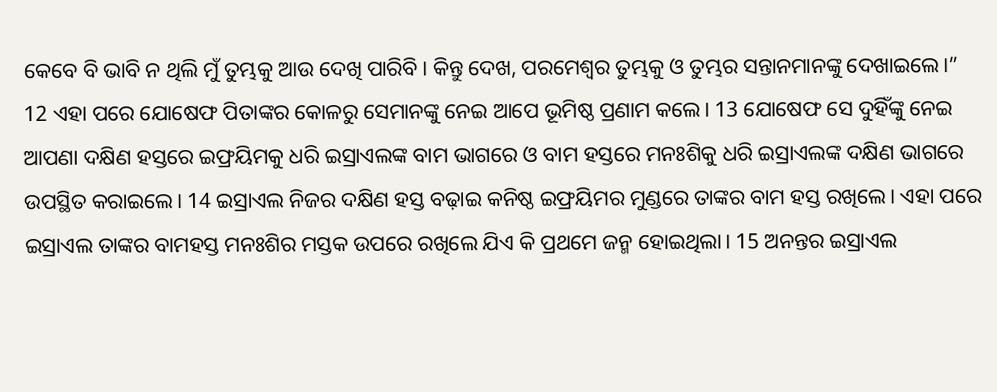କେବେ ବି ଭାବି ନ ଥିଲି ମୁଁ ତୁମ୍ଭକୁ ଆଉ ଦେଖି ପାରିବି। କିନ୍ତୁ ଦେଖ, ପରମେଶ୍ୱର ତୁମ୍ଭକୁ ଓ ତୁମ୍ଭର ସନ୍ତାନମାନଙ୍କୁ ଦେଖାଇଲେ।”
12 ଏହା ପରେ ଯୋଷେଫ ପିତାଙ୍କର କୋଳରୁ ସେମାନଙ୍କୁ ନେଇ ଆପେ ଭୂମିଷ୍ଠ ପ୍ରଣାମ କଲେ। 13 ଯୋଷେଫ ସେ ଦୁହିଁଙ୍କୁ ନେଇ ଆପଣା ଦକ୍ଷିଣ ହସ୍ତରେ ଇଫ୍ରୟିମକୁ ଧରି ଇସ୍ରାଏଲଙ୍କ ବାମ ଭାଗରେ ଓ ବାମ ହସ୍ତରେ ମନଃଶିକୁ ଧରି ଇସ୍ରାଏଲଙ୍କ ଦକ୍ଷିଣ ଭାଗରେ ଉପସ୍ଥିତ କରାଇଲେ। 14 ଇସ୍ରାଏଲ ନିଜର ଦକ୍ଷିଣ ହସ୍ତ ବଢ଼ାଇ କନିଷ୍ଠ ଇଫ୍ରୟିମର ମୁଣ୍ଡରେ ତାଙ୍କର ବାମ ହସ୍ତ ରଖିଲେ। ଏହା ପରେ ଇସ୍ରାଏଲ ତାଙ୍କର ବାମହସ୍ତ ମନଃଶିର ମସ୍ତକ ଉପରେ ରଖିଲେ ଯିଏ କି ପ୍ରଥମେ ଜନ୍ମ ହୋଇଥିଲା। 15 ଅନନ୍ତର ଇସ୍ରାଏଲ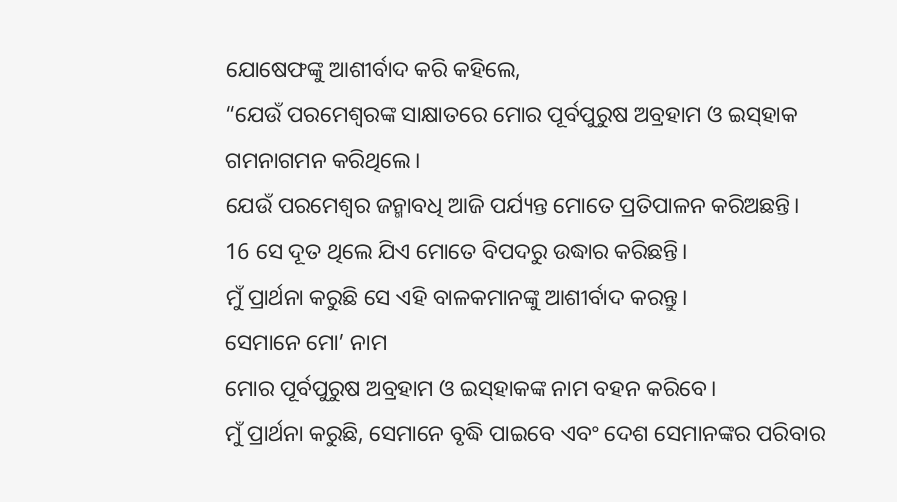ଯୋଷେଫଙ୍କୁ ଆଶୀର୍ବାଦ କରି କହିଲେ,
“ଯେଉଁ ପରମେଶ୍ୱରଙ୍କ ସାକ୍ଷାତରେ ମୋର ପୂର୍ବପୁରୁଷ ଅବ୍ରହାମ ଓ ଇ‌ସ୍‌ହାକ ଗମନାଗମନ କରିଥିଲେ।
ଯେଉଁ ପରମେଶ୍ୱର ଜନ୍ମାବଧି ଆଜି ପର୍ଯ୍ୟନ୍ତ ମୋତେ ପ୍ରତିପାଳନ କରିଅଛନ୍ତି।
16 ସେ ଦୂତ ଥିଲେ ଯିଏ ମୋତେ ବିପଦରୁ ଉଦ୍ଧାର କରିଛନ୍ତି।
ମୁଁ ପ୍ରାର୍ଥନା କରୁଛି ସେ ଏହି ବାଳକମାନଙ୍କୁ ଆଶୀର୍ବାଦ କରନ୍ତୁ।
ସେମାନେ ମୋ’ ନାମ
ମୋର ପୂର୍ବପୁରୁଷ ଅବ୍ରହାମ ଓ ଇ‌ସ୍‌ହାକଙ୍କ ନାମ ବହନ କରିବେ।
ମୁଁ ପ୍ରାର୍ଥନା କରୁଛି, ସେମାନେ ବୃଦ୍ଧି ପାଇବେ ଏବଂ ଦେଶ ସେମାନଙ୍କର ପରିବାର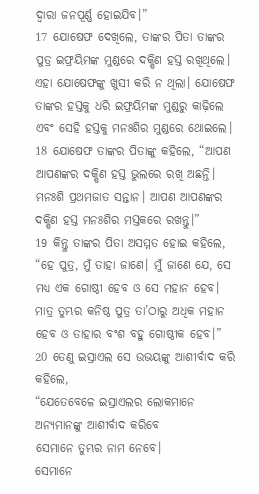ଦ୍ୱାରା ଜନପୂର୍ଣ୍ଣ ହୋଇଯିବ।”
17 ଯୋଷେଫ ଦେଖିଲେ, ତାଙ୍କର ପିତା ତାଙ୍କର ପୁତ୍ର ଇଫ୍ରୟିମଙ୍କ ମୁଣ୍ଡରେ ଦକ୍ଷିଣ ହସ୍ତ ରଖିଥିଲେ। ଏହା ଯୋଷେଫଙ୍କୁ ଖୁସୀ କରି ନ ଥିଲା। ଯୋଷେଫ ତାଙ୍କର ହସ୍ତକୁ ଧରି ଇଫ୍ରୟିମଙ୍କ ମୁଣ୍ଡରୁ କାଢ଼ିଲେ ଏବଂ ସେହି ହସ୍ତକୁ ମନଃଶିର ମୁଣ୍ଡରେ ଥୋଇଲେ। 18 ଯୋଷେଫ ତାଙ୍କର ପିତାଙ୍କୁ କହିଲେ, “ଆପଣ ଆପଣଙ୍କର ଦକ୍ଷିଣ ହସ୍ତ ଭୁଲରେ ରଖି ଅଛନ୍ତି। ମନଃଶି ପ୍ରଥମଜାତ ସନ୍ତାନ। ଆପଣ ଆପଣଙ୍କର ଦକ୍ଷିଣ ହସ୍ତ ମନଃଶିର ମସ୍ତକରେ ରଖନ୍ତୁ।”
19 କିନ୍ତୁ ତାଙ୍କର ପିତା ଅସମ୍ମତ ହୋଇ କହିଲେ, “ହେ ପୁତ୍ର, ମୁଁ ତାହା ଜାଣେ। ମୁଁ ଜାଣେ ଯେ, ସେ ମଧ୍ୟ ଏକ ଗୋଷ୍ଠୀ ହେବ ଓ ସେ ମହାନ ହେବ। ମାତ୍ର ତୁମ୍ଭର କନିଷ୍ଠ ପୁତ୍ର ତା’ଠାରୁ ଅଧିକ ମହାନ ହେବ ଓ ତାହାର ବଂଶ ବହୁ ଗୋଷ୍ଠୀକ ହେବ।”
20 ତେଣୁ ଇସ୍ରାଏଲ ସେ ଉଭୟଙ୍କୁ ଆଶୀର୍ବାଦ କରି କହିଲେ,
“ଯେତେବେଳେ ଇସ୍ରାଏଲର ଲୋକମାନେ ଅନ୍ୟମାନଙ୍କୁ ଆଶୀର୍ବାଦ କରିବେ
ସେମାନେ ତୁମ୍ଭର ନାମ ନେବେ।
ସେମାନେ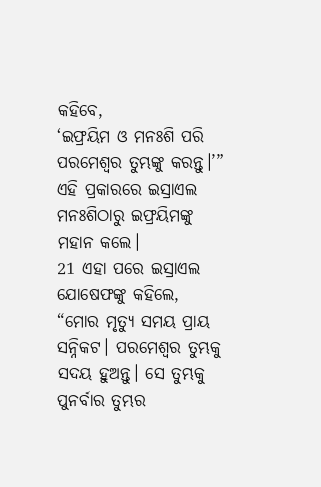କହିବେ,
‘ଇଫ୍ରୟିମ ଓ ମନଃଶି ପରି ପରମେଶ୍ୱର ତୁମ୍ଭଙ୍କୁ କରନ୍ତୁ।’”
ଏହି ପ୍ରକାରରେ ଇସ୍ରାଏଲ ମନଃଶିଠାରୁ ଇଫ୍ରୟିମଙ୍କୁ ମହାନ କଲେ।
21 ଏହା ପରେ ଇସ୍ରାଏଲ ଯୋଷେଫଙ୍କୁ କହିଲେ, “ମୋର ମୃତ୍ୟୁ ସମୟ ପ୍ରାୟ ସନ୍ନିକଟ। ପରମେଶ୍ୱର ତୁମ୍ଭକୁ ସଦୟ ହୁଅନ୍ତୁ। ସେ ତୁମ୍ଭକୁ ପୁନର୍ବାର ତୁମ୍ଭର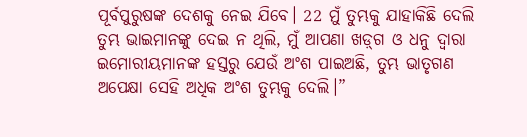ପୂର୍ବପୁରୁଷଙ୍କ ଦେଶକୁ ନେଇ ଯିବେ। 22 ମୁଁ ତୁମ୍ଭକୁ ଯାହାକିଛି ଦେଲି ତୁମ୍ଭ ଭାଇମାନଙ୍କୁ ଦେଇ ନ ଥିଲି, ମୁଁ ଆପଣା ଖ‌‌‌‌ଡ଼୍‌‌‌‌ଗ ଓ ଧନୁ ଦ୍ୱାରା ଇମୋରୀୟମାନଙ୍କ ହସ୍ତରୁ ଯେଉଁ ଅଂଶ ପାଇଅଛି, ତୁମ୍ଭ ଭାତୃଗଣ ଅପେକ୍ଷା ସେହି ଅଧିକ ଅଂଶ ତୁମ୍ଭକୁ ଦେଲି।”